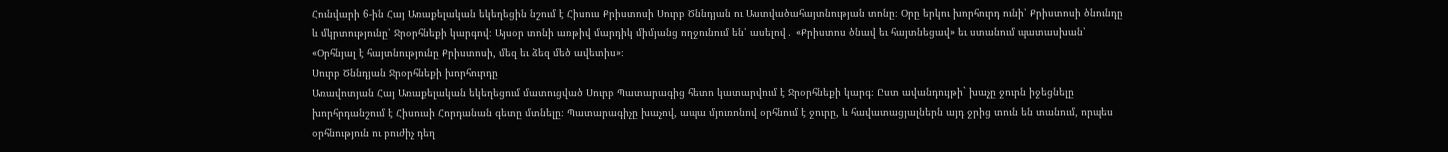Հունվարի 6-ին Հայ Առաքելական եկեղեցին նշում է Հիսուս Քրիստոսի Սուրբ Ծննդյան ու Աստվածահայտնության տոնը։ Օրը երկու խորհուրդ ունի՝ Քրիստոսի ծնունդը և մկրտությունը՝ Ջրօրհնեքի կարգով։ Այսօր տոնի առթիվ մարդիկ միմյանց ողջունում են՝ ասելով․ «Քրիստոս ծնավ եւ հայտնեցավ» եւ ստանում պատասխան՝ «Օրհնյալ է հայտնությունը Քրիստոսի, մեզ եւ ձեզ մեծ ավետիս»։
Սուրբ Ծննդյան Ջրօրհնեքի խորհուրդը
Առավոտյան Հայ Առաքելական եկեղեցում մատուցված Սուրբ Պատարագից հետո կատարվում է Ջրօրհնեքի կարգ։ Ըստ ավանդույթի` խաչը ջուրն իջեցնելը խորհրդանշում է Հիսուսի Հորդանան գետը մտնելը։ Պատարագիչը խաչով, ապա մյուռոնով օրհնում է ջուրը, և հավատացյալներն այդ ջրից տուն են տանում, որպես օրհնություն ու բուժիչ դեղ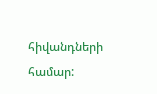հիվանդների համար: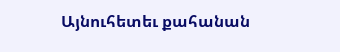Այնուհետեւ քահանան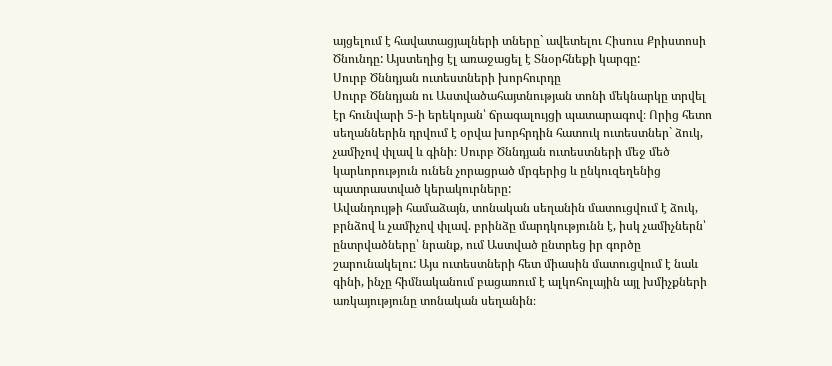այցելում է հավատացյալների տները` ավետելու Հիսուս Քրիստոսի Ծնունդը: Այստեղից էլ առաջացել է Տնօրհնեքի կարգը:
Սուրբ Ծննդյան ուտեստների խորհուրդը
Սուրբ Ծննդյան ու Աստվածահայտնության տոնի մեկնարկը տրվել էր հունվարի 5-ի երեկոյան՝ ճրագալույցի պատարագով։ Որից հետո սեղաններին դրվում է օրվա խորհրդին հատուկ ուտեստներ` ձուկ, չամիչով փլավ և գինի։ Սուրբ Ծննդյան ուտեստների մեջ մեծ կարևորություն ունեն չորացրած մրգերից և ընկուզեղենից պատրաստված կերակուրները:
Ավանդույթի համաձայն, տոնական սեղանին մատուցվում է ձուկ, բրնձով և չամիչով փլավ. բրինձը մարդկությունն է, իսկ չամիչներն՝ ընտրվածները՝ նրանք, ում Աստված ընտրեց իր գործը շարունակելու: Այս ուտեստների հետ միասին մատուցվում է նաև գինի, ինչը հիմնականում բացառում է ալկոհոլային այլ խմիչքների առկայությունը տոնական սեղանին։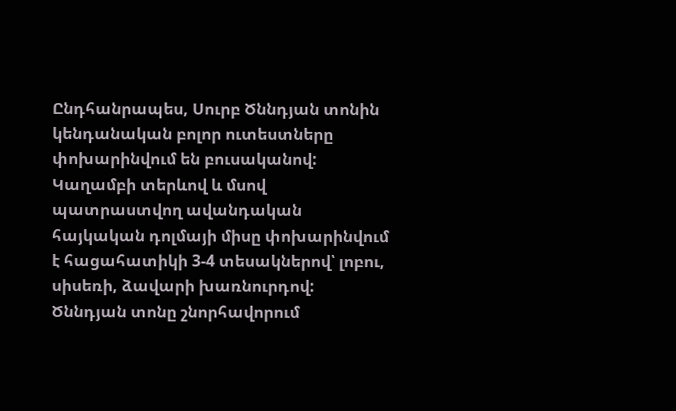Ընդհանրապես, Սուրբ Ծննդյան տոնին կենդանական բոլոր ուտեստները փոխարինվում են բուսականով: Կաղամբի տերևով և մսով պատրաստվող ավանդական հայկական դոլմայի միսը փոխարինվում է հացահատիկի 3-4 տեսակներով՝ լոբու, սիսեռի, ձավարի խառնուրդով:
Ծննդյան տոնը շնորհավորում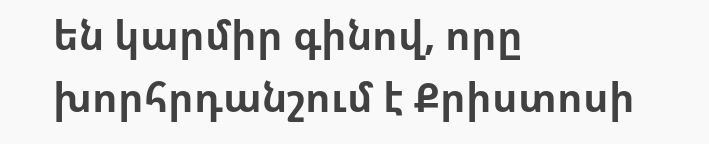են կարմիր գինով, որը խորհրդանշում է Քրիստոսի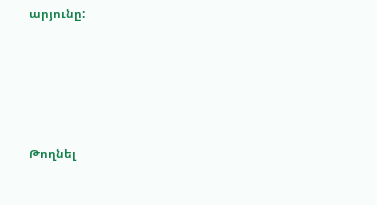արյունը:





Թողնել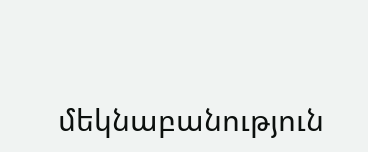մեկնաբանություն